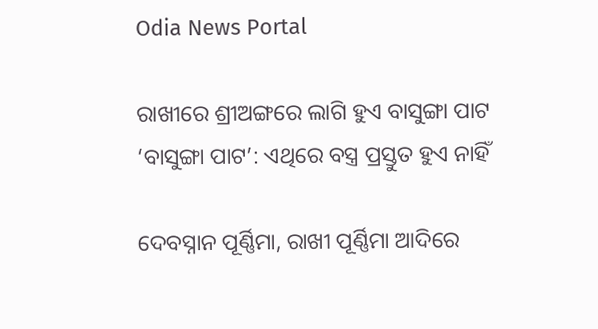Odia News Portal

ରାଖୀରେ ଶ୍ରୀଅଙ୍ଗରେ ଲାଗି ହୁଏ ବାସୁଙ୍ଗା ପାଟ  ‘ବାସୁଙ୍ଗା ପାଟ’: ଏଥିରେ ବସ୍ତ୍ର ପ୍ରସ୍ତୁତ ହୁଏ ନାହିଁ

ଦେବସ୍ନାନ ପୂର୍ଣ୍ଣିମା, ରାଖୀ ପୂର୍ଣ୍ଣିମା ଆଦିରେ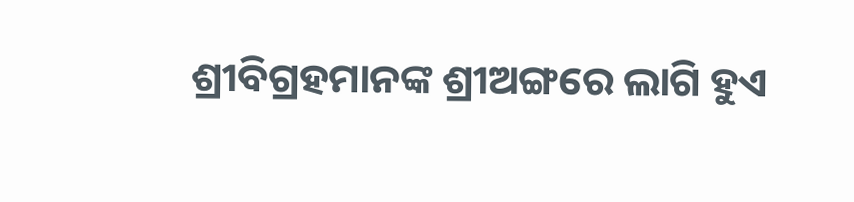ଶ୍ରୀବିଗ୍ରହମାନଙ୍କ ଶ୍ରୀଅଙ୍ଗରେ ଲାଗି ହୁଏ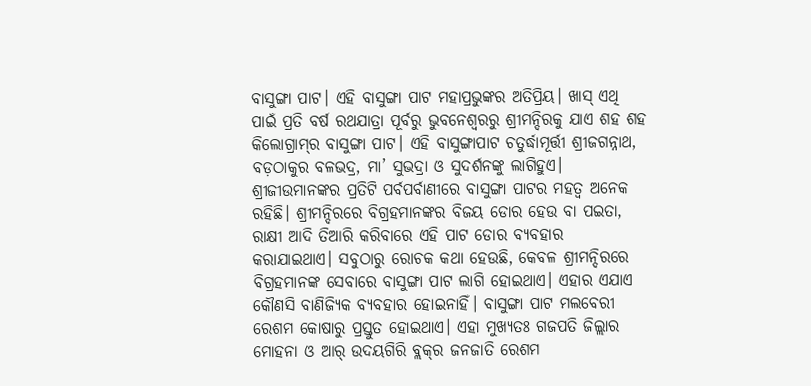ବାସୁଙ୍ଗା ପାଟ। ଏହି ବାସୁଙ୍ଗା ପାଟ ମହାପ୍ରଭୁଙ୍କର ଅତିପ୍ରିୟ। ଖାସ୍‌ ଏଥି ପାଇଁ ପ୍ରତି ବର୍ଷ ରଥଯାତ୍ରା ପୂର୍ବରୁ ଭୁବନେଶ୍ବରରୁ ଶ୍ରୀମନ୍ଦିରକୁ ଯାଏ ଶହ ଶହ କିଲୋଗ୍ରାମ୍‌ର ବାସୁଙ୍ଗା ପାଟ। ଏହି ବାସୁଙ୍ଗାପାଟ ଚତୁର୍ଦ୍ଧାମୂର୍ତ୍ତୀ ଶ୍ରୀଜଗନ୍ନାଥ, ବଡ଼ଠାକୁର ବଳଭଦ୍ର, ମା’ ସୁଭଦ୍ରା ଓ ସୁଦର୍ଶନଙ୍କୁ ଲାଗିହୁଏ। ଶ୍ରୀଜୀଉମାନଙ୍କର ପ୍ରତିଟି ପର୍ବପର୍ବାଣୀରେ ବାସୁଙ୍ଗା ପାଟର ମହତ୍ବ ଅନେକ ରହିଛି। ଶ୍ରୀମନ୍ଦିରରେ ବିଗ୍ରହମାନଙ୍କର ବିଜୟ ଡୋର ହେଉ ବା ପଇତା, ରାକ୍ଷୀ ଆଦି ତିଆରି କରିବାରେ ଏହି ପାଟ ଡୋର ବ୍ୟବହାର କରାଯାଇଥାଏ। ସବୁଠାରୁ ରୋଚକ କଥା ହେଉଛି, କେବଳ ଶ୍ରୀମନ୍ଦିରରେ ବିଗ୍ରହମାନଙ୍କ ସେବାରେ ବାସୁଙ୍ଗା ପାଟ ଲାଗି ହୋଇଥାଏ। ଏହାର ଏଯାଏ କୌଣସି ବାଣିଜ୍ୟିକ ବ୍ୟବହାର ହୋଇନାହିଁ। ବାସୁଙ୍ଗା ପାଟ ମଲବେରୀ ରେଶମ କୋଷାରୁ ପ୍ରସ୍ତୁତ ହୋଇଥାଏ। ଏହା ମୁଖ୍ୟତଃ ଗଜପତି ଜିଲ୍ଲାର ମୋହନା ଓ ଆର୍‌ ଉଦୟଗିରି ବ୍ଲକ୍‌ର ଜନଜାତି ରେଶମ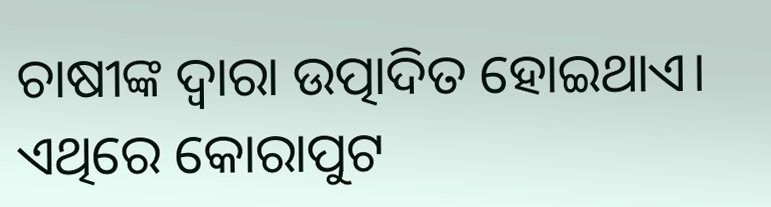ଚାଷୀଙ୍କ ଦ୍ବାରା ଉତ୍ପାଦିତ ହୋଇଥାଏ। ଏଥିରେ କୋରାପୁଟ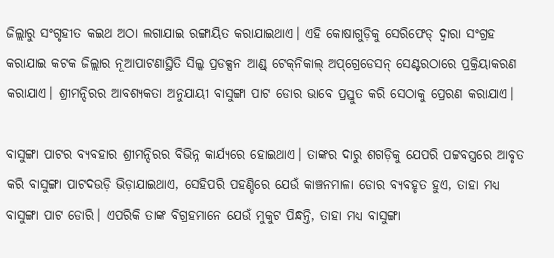ଜିଲ୍ଲାରୁ ସଂଗୃହୀତ କଇଥ ଅଠା ଲଗାଯାଇ ରଙ୍ଗାୟିତ କରାଯାଇଥାଏ। ଏହି କୋଷାଗୁଡ଼ିକୁ ସେରିଫେଡ୍‌ ଦ୍ବାରା ସଂଗ୍ରହ କରାଯାଇ କଟକ ଜିଲ୍ଲାର ନୂଆପାଟଣାସ୍ଥିତି ସିଲ୍କ ପ୍ରଡକ୍ସନ ଆଣ୍ଡ୍‌ ଟେକ୍‌ନିକାଲ୍‌ ଅପ୍‌ଗ୍ରେଡେସନ୍‌ ସେଣ୍ଟରଠାରେ ପ୍ରକ୍ରିୟାକରଣ କରାଯାଏ। ଶ୍ରୀମନ୍ଦିରର ଆବଶ୍ୟକତା ଅନୁଯାୟୀ ବାସୁଙ୍ଗା ପା‌ଟ ଡୋର ଭାବେ ପ୍ରସ୍ତୁତ କରି ସେଠାକୁ ପ୍ରେରଣ କରାଯାଏ।

ବାସୁଙ୍ଗା ପାଟର ବ୍ୟବହାର ଶ୍ରୀମନ୍ଦିରର ବିଭିନ୍ନ କାର୍ଯ୍ୟରେ ହୋଇଥାଏ। ତାଙ୍କର ଦାରୁ ଶଗଡ଼ିକୁ ଯେପରି ପଟ୍ଟବସ୍ତ୍ରରେ ଆବୃତ କରି ବାସୁଙ୍ଗା ପାଟଦଉଡ଼ି ଭିଡ଼ାଯାଇଥାଏ, ସେହିପରି ପହଣ୍ଡିରେ ଯେଉଁ କାଞ୍ଚନମାଳା ଡୋର ବ୍ୟବହୃତ ହୁଏ, ତାହା ମଧ୍ୟ ବାସୁଙ୍ଗା ପାଟ ଡୋରି। ଏପରିକି ତାଙ୍କ ବିଗ୍ରହମାନେ ଯେଉଁ ମୁକୁଟ ପିନ୍ଧନ୍ତି, ତାହା ମଧ୍ୟ ବାସୁଙ୍ଗା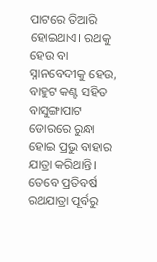ପାଟରେ ତିଆରି ହୋଇଥାଏ। ରଥକୁ ହେଉ ବା ସ୍ନାନବେଦୀକୁ ହେଉ, ବାହୁଟ କଣ୍ଟ ସହିତ ବାସୁଙ୍ଗାପାଟ ଡୋରରେ ରୁନ୍ଧା ହୋଇ ପ୍ରଭୁ ବାହାର ଯାତ୍ରା କରିଥାନ୍ତି। ତେବେ ପ୍ରତିବର୍ଷ ରଥଯାତ୍ରା ପୂର୍ବରୁ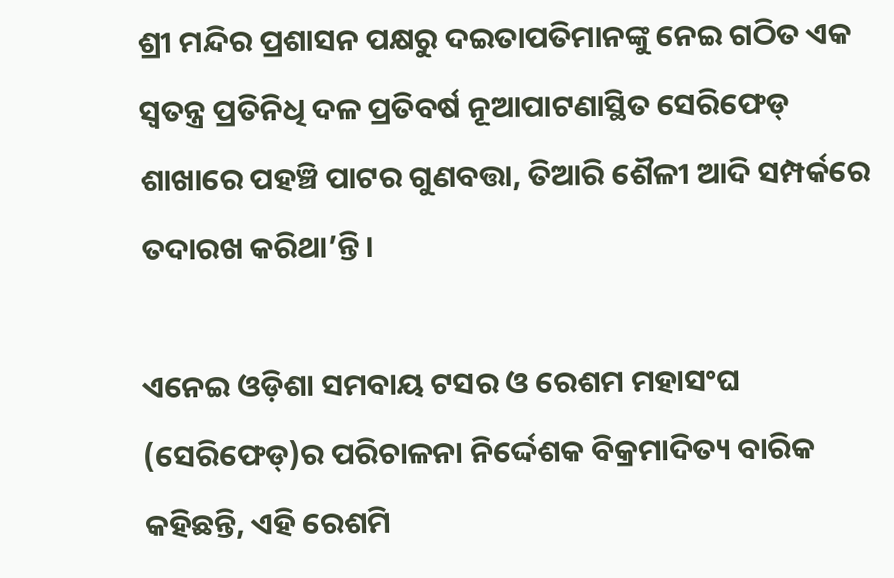ଶ୍ରୀ ମନ୍ଦିର ପ୍ରଶାସନ ପକ୍ଷରୁ ଦଇତାପତିମାନଙ୍କୁ ନେଇ ଗଠିତ ଏକ ସ୍ୱତନ୍ତ୍ର ପ୍ରତିନିଧି ଦଳ ପ୍ରତିବର୍ଷ ନୂଆପାଟଣାସ୍ଥିତ ସେରିଫେଡ୍ ଶାଖାରେ ପହଞ୍ଚି ପାଟର ଗୁଣବତ୍ତା, ତିଆରି ଶୈଳୀ ଆଦି ସମ୍ପର୍କରେ ତଦାରଖ କରିଥା’ନ୍ତି।

ଏନେଇ ଓଡ଼ିଶା ସମବାୟ ଟସର ଓ ରେଶମ ମହାସଂଘ (ସେରିଫେଡ୍‌)ର ପରିଚାଳନା ନିର୍ଦ୍ଦେଶକ ବିକ୍ରମ‌ାଦିତ୍ୟ ବାରିକ କହିଛନ୍ତି, ଏହି ରେଶମି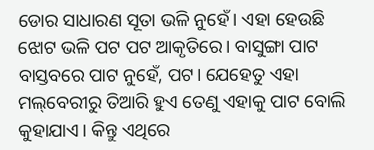ଡୋର ସାଧାରଣ ସୂତା ଭଳି ନୁହେଁ। ଏହା ହେଉଛି ଝୋଟ ଭଳି ପଟ ପଟ ଆକୃତିରେ। ବାସୁଙ୍ଗା ପାଟ ବାସ୍ତବରେ ପାଟ ନୁହେଁ, ପଟ। ଯେହେତୁ ଏହା ମଲ୍‌ବେରୀରୁ ତିଆରି ହୁଏ ତେଣୁ ଏହାକୁ ପାଟ ବୋଲି କୁହାଯାଏ। କିନ୍ତୁ ଏଥିରେ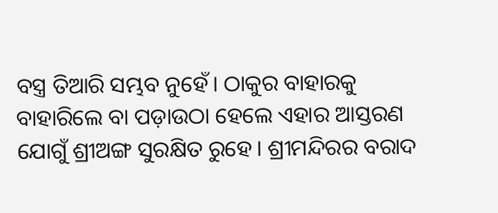ବସ୍ତ୍ର ତିଆରି ସମ୍ଭବ ନୁହେଁ। ଠାକୁର ବାହାରକୁ ବାହାରିଲେ ବା ପଡ଼ାଉଠା ହେଲେ ଏହାର ଆସ୍ତରଣ ଯୋଗୁଁ ଶ୍ରୀଅଙ୍ଗ ସୁରକ୍ଷିତ ରୁହେ। ଶ୍ରୀମନ୍ଦିରର ବରାଦ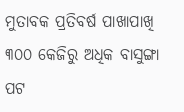ମୁତାବକ ପ୍ରତିବର୍ଷ ପାଖାପାଖି ୩୦୦ ‌କେଜିରୁ ଅଧିକ ବାସୁଙ୍ଗା ପଟ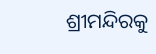ଶ୍ରୀମନ୍ଦିରକୁ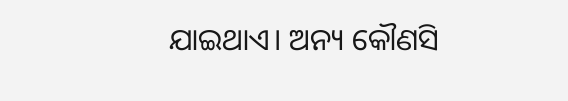ଯାଇଥାଏ। ଅନ୍ୟ କୌଣସି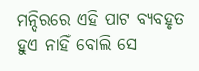ମନ୍ଦିରରେ ଏହି ପାଟ ବ୍ୟବହୃତ ହୁଏ ନାହିଁ ବୋଲି ସେ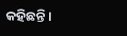କହିଛନ୍ତି।